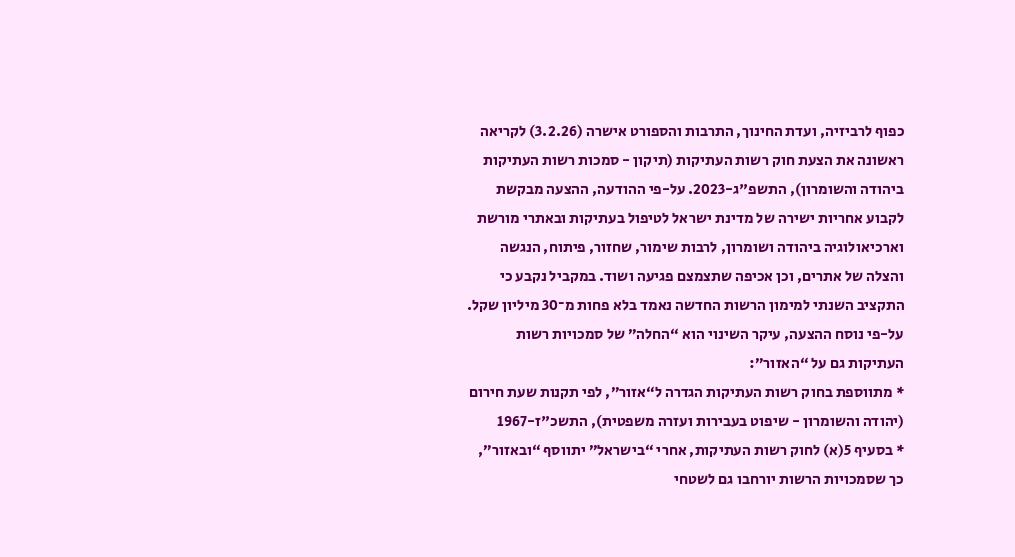כפוף לרביזיה, ועדת החינוך, התרבות והספורט אישרה (3.2.26) לקריאה ראשונה את הצעת חוק רשות העתיקות (תיקון - סמכות רשות העתיקות ביהודה והשומרון), התשפ"ג-2023. על-פי ההודעה, ההצעה מבקשת לקבוע אחריות ישירה של מדינת ישראל לטיפול בעתיקות ובאתרי מורשת וארכיאולוגיה ביהודה ושומרון, לרבות שימור, שחזור, פיתוח, הנגשה והצלה של אתרים, וכן אכיפה שתצמצם פגיעה ושוד. במקביל נקבע כי התקציב השנתי למימון הרשות החדשה נאמד בלא פחות מ־30 מיליון שקל.
על-פי נוסח ההצעה, עיקר השינוי הוא “החלה” של סמכויות רשות העתיקות גם על “האזור”:
* מתווספת בחוק רשות העתיקות הגדרה ל“אזור”, לפי תקנות שעת חירום (יהודה והשומרון - שיפוט בעבירות ועזרה משפטית), התשכ"ז-1967
* בסעיף 5(א) לחוק רשות העתיקות, אחרי “בישראל” יתווסף “ובאזור”, כך שסמכויות הרשות יורחבו גם לשטחי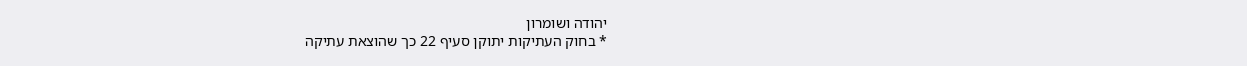יהודה ושומרון
* בחוק העתיקות יתוקן סעיף 22 כך שהוצאת עתיקה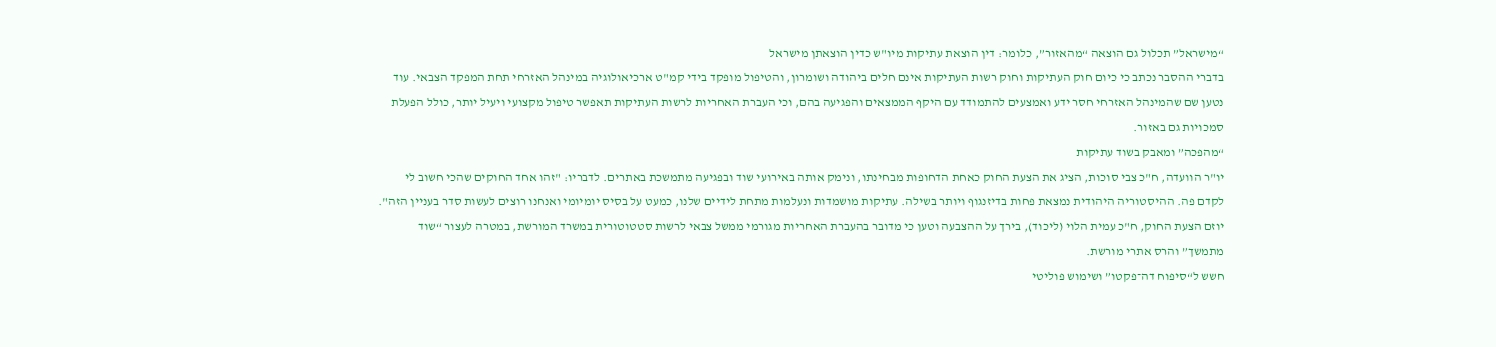“מישראל” תכלול גם הוצאה “מהאזור”, כלומר: דין הוצאת עתיקות מיו"ש כדין הוצאתן מישראל
בדברי ההסבר נכתב כי כיום חוק העתיקות וחוק רשות העתיקות אינם חלים ביהודה ושומרון, והטיפול מופקד בידי קמ"ט ארכיאולוגיה במינהל האזרחי תחת המפקד הצבאי. עוד נטען שם שהמינהל האזרחי חסר ידע ואמצעים להתמודד עם היקף הממצאים והפגיעה בהם, וכי העברת האחריות לרשות העתיקות תאפשר טיפול מקצועי ויעיל יותר, כולל הפעלת סמכויות גם באזור.
“מהפכה” ומאבק בשוד עתיקות
יו"ר הוועדה, ח"כ צבי סוכות, הציג את הצעת החוק כאחת הדחופות מבחינתו, ונימק אותה באירועי שוד ובפגיעה מתמשכת באתרים. לדבריו: "זהו אחד החוקים שהכי חשוב לי לקדם פה. ההיסטוריה היהודית נמצאת פחות בדיזנגוף ויותר בשילה. עתיקות מושמדות ונעלמות מתחת לידיים שלנו, כמעט על בסיס יומיומי ואנחנו רוצים לעשות סדר בעניין הזה".
יוזם הצעת החוק, ח"כ עמית הלוי (ליכוד), בירך על ההצבעה וטען כי מדובר בהעברת האחריות מגורמי ממשל צבאי לרשות סטטוטורית במשרד המורשת, במטרה לעצור “שוד מתמשך” והרס אתרי מורשת.
חשש ל“סיפוח דה־פקטו” ושימוש פוליטי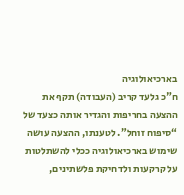בארכיאולוגיה
ח"כ גלעד קריב (העבודה) תקף את ההצעה בחריפות והגדיר אותה כצעד של “סיפוח זוחל”. לטענתו, ההצעה עושה שימוש בארכיאולוגיה ככלי להשתלטות על קרקעות ולדחיקת פלשתינים,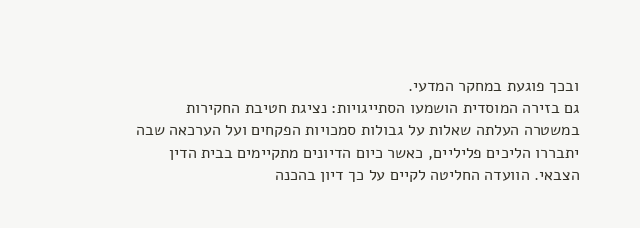ובכך פוגעת במחקר המדעי.
גם בזירה המוסדית הושמעו הסתייגויות: נציגת חטיבת החקירות במשטרה העלתה שאלות על גבולות סמכויות הפקחים ועל הערכאה שבה יתבררו הליכים פליליים, כאשר כיום הדיונים מתקיימים בבית הדין הצבאי. הוועדה החליטה לקיים על כך דיון בהכנה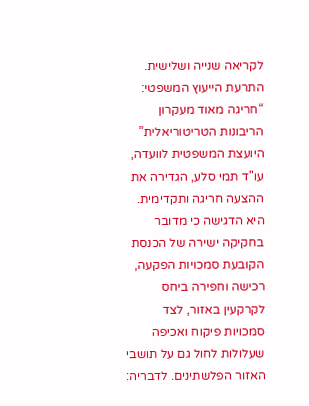לקריאה שנייה ושלישית.
התרעת הייעוץ המשפטי: “חריגה מאוד מעקרון הריבונות הטריטוריאלית”
היועצת המשפטית לוועדה, עו"ד תמי סלע, הגדירה את ההצעה חריגה ותקדימית. היא הדגישה כי מדובר בחקיקה ישירה של הכנסת הקובעת סמכויות הפקעה, רכישה וחפירה ביחס לקרקעין באזור, לצד סמכויות פיקוח ואכיפה שעלולות לחול גם על תושבי האזור הפלשתינים. לדבריה: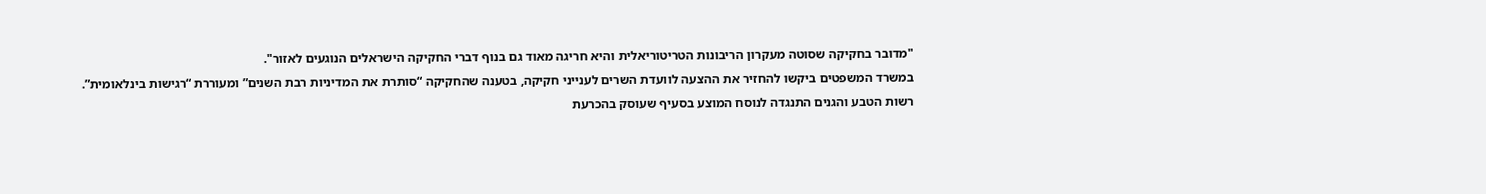"מדובר בחקיקה שסוטה מעקרון הריבונות הטריטוריאלית והיא חריגה מאוד גם בנוף דברי החקיקה הישראלים הנוגעים לאזור".
במשרד המשפטים ביקשו להחזיר את ההצעה לוועדת השרים לענייני חקיקה, בטענה שהחקיקה “סותרת את המדיניות רבת השנים” ומעוררת “רגישות בינלאומית”.
רשות הטבע והגנים התנגדה לנוסח המוצע בסעיף שעוסק בהכרעת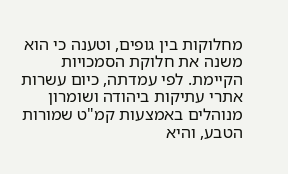מחלוקות בין גופים, וטענה כי הוא משנה את חלוקת הסמכויות הקיימת. לפי עמדתה, כיום עשרות אתרי עתיקות ביהודה ושומרון מנוהלים באמצעות קמ"ט שמורות הטבע, והיא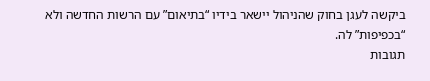ביקשה לעגן בחוק שהניהול יישאר בידיו “בתיאום” עם הרשות החדשה ולא “בכפיפות” לה.
תגובות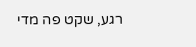רגע, שקט פה מדי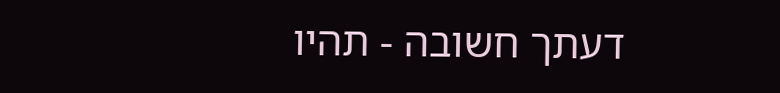דעתך חשובה - תהיו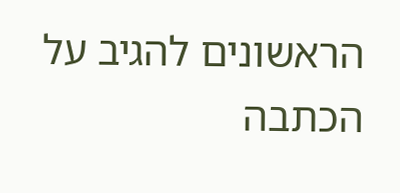הראשונים להגיב על הכתבה